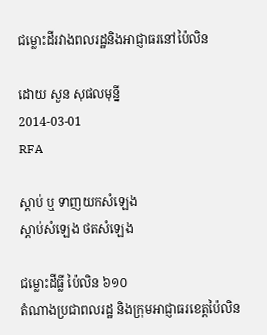ជម្លោះដីរវាងពលរដ្ឋនិងអាជ្ញាធរនៅប៉ៃលិន

ដោយ សួន សុផលមុន្នី
2014-03-01
RFA

ស្ដាប់ ឬ ទាញយកសំឡេង
ស្តាប់សំឡេង ថតសំឡេង

ជម្លោះដីធ្លី ប៉ៃលិន ៦១០
តំណាងប្រជាពលរដ្ឋ និងក្រុមអាជ្ញាធរខេត្តប៉ៃលិន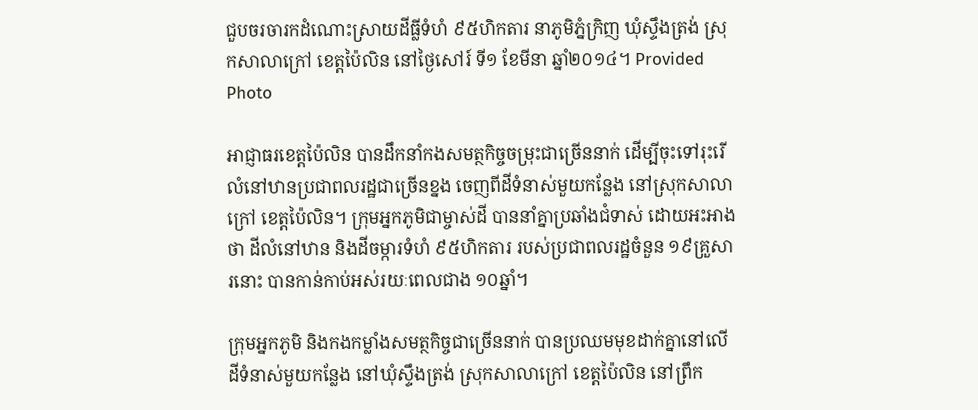ជួបចរចារកដំណោះស្រាយដីធ្លីទំហំ ៩៥ហិកតារ នាភូមិភ្នំក្រិញ ឃុំស្ទឹងត្រង់ ស្រុកសាលាក្រៅ ខេត្តប៉ៃលិន នៅថ្ងៃសៅរ៍ ទី១ ខែមីនា ឆ្នាំ២០១៤។ Provided Photo

អាជ្ញាធរខេត្តប៉ៃលិន បានដឹកនាំកងសមត្ថកិច្ចចម្រុះជាច្រើននាក់ ដើម្បីចុះទៅរុះរើលំនៅឋានប្រជាពលរដ្ឋជាច្រើនខ្នង ចេញពីដីទំនាស់មួយកន្លែង នៅស្រុកសាលាក្រៅ ខេត្តប៉ៃលិន។ ក្រុមអ្នកភូមិជាម្ចាស់ដី បាននាំគ្នាប្រឆាំងជំទាស់ ដោយអះអាងថា ដីលំនៅឋាន និងដីចម្ការទំហំ ៩៥ហិកតារ របស់ប្រជាពលរដ្ឋចំនួន ១៩គ្រួសារនោះ បានកាន់កាប់អស់រយៈពេលជាង ១០ឆ្នាំ។

ក្រុមអ្នកភូមិ និងកងកម្លាំងសមត្ថកិច្ចជាច្រើននាក់ បានប្រឈមមុខដាក់គ្នានៅលើដីទំនាស់មួយកន្លែង នៅឃុំស្ទឹងត្រង់ ស្រុកសាលាក្រៅ ខេត្តប៉ៃលិន នៅព្រឹក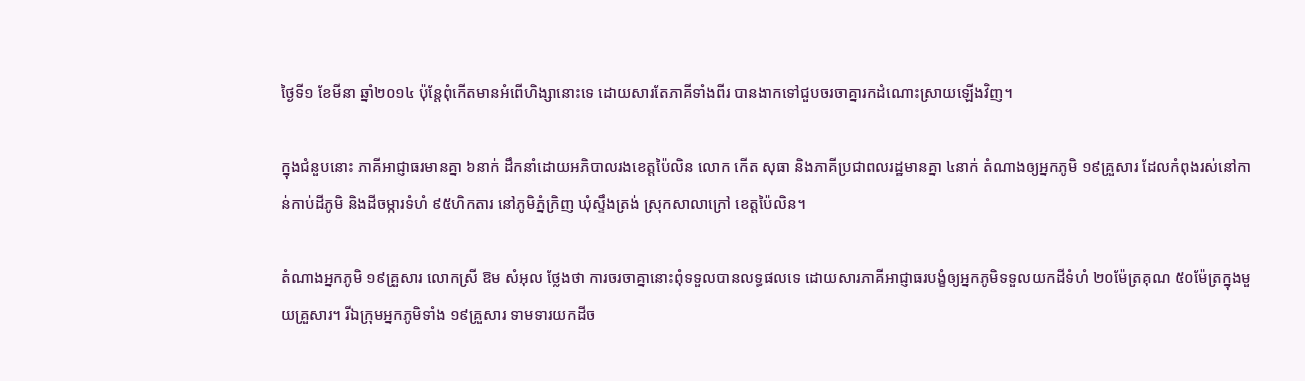ថ្ងៃទី១ ខែមីនា ឆ្នាំ២០១៤ ប៉ុន្តែពុំកើតមានអំពើហិង្សានោះទេ ដោយសារតែភាគីទាំងពីរ បានងាកទៅជួបចរចាគ្នារកដំណោះស្រាយឡើងវិញ។

ក្នុងជំនួបនោះ ភាគីអាជ្ញាធរមានគ្នា ៦នាក់ ដឹកនាំដោយអភិបាលរងខេត្តប៉ៃលិន លោក កើត សុធា និងភាគីប្រជាពលរដ្ឋមានគ្នា ៤នាក់ តំណាងឲ្យអ្នកភូមិ ១៩គ្រួសារ ដែលកំពុងរស់នៅកាន់កាប់ដីភូមិ និងដីចម្ការទំហំ ៩៥ហិកតារ នៅភូមិភ្នំក្រិញ ឃុំស្ទឹងត្រង់ ស្រុកសាលាក្រៅ ខេត្តប៉ៃលិន។

តំណាងអ្នកភូមិ ១៩គ្រួសារ លោកស្រី ឱម សំអុល ថ្លែងថា ការចរចាគ្នានោះពុំទទួលបានលទ្ធផលទេ ដោយសារភាគីអាជ្ញាធរបង្ខំឲ្យអ្នកភូមិទទួលយកដីទំហំ ២០ម៉ែត្រគុណ ៥០ម៉ែត្រក្នុងមួយគ្រួសារ។ រីឯក្រុមអ្នកភូមិទាំង ១៩គ្រួសារ ទាមទារយកដីច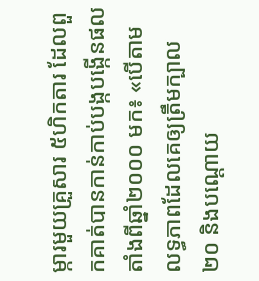ម្ការមួយគ្រួសារ ៥ហិកតារ ដែលពួកគាត់បានកាន់កាប់បង្កបង្កើនផលតាំងពីឆ្នាំ២០០០ មក៖ «បើតាមលទ្ធភាពដែលគេឲ្យត្រឹមក្បាល ២០ និងបណ្ដោយ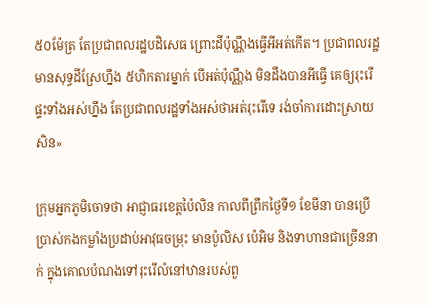៥០ម៉ែត្រ តែប្រជាពលរដ្ឋបដិសេធ ព្រោះដីប៉ុណ្ណឹងធ្វើអីអត់កើត។ ប្រជាពលរដ្ឋមានសុទ្ធដីស្រែហ្នឹង ៥ហិកតារម្នាក់ បើអត់ប៉ុណ្ណឹង មិនដឹងបានអីធ្វើ គេឲ្យរុះរើផ្ទះទាំងអស់ហ្នឹង តែប្រជាពលរដ្ឋទាំងអស់ថាអត់រុះរើទេ រង់ចាំការដោះស្រាយសិន»

ក្រុមអ្នកភូមិចោទថា អាជ្ញាធរខេត្តប៉ៃលិន កាលពីព្រឹកថ្ងៃទី១ ខែមីនា បានប្រើប្រាស់កងកម្លាំងប្រដាប់អាវុធចម្រុះ មានប៉ូលិស ប៉េអិម និងទាហានជាច្រើននាក់ ក្នុងគោលបំណងទៅរុះរើលំនៅឋានរបស់ពួ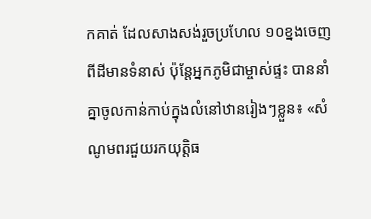កគាត់ ដែលសាងសង់រួចប្រហែល ១០ខ្នងចេញពីដីមានទំនាស់ ប៉ុន្តែអ្នកភូមិជាម្ចាស់ផ្ទះ បាននាំគ្នាចូលកាន់កាប់ក្នុងលំនៅឋានរៀងៗខ្លួន៖ «សំណូមពរជួយរកយុត្តិធ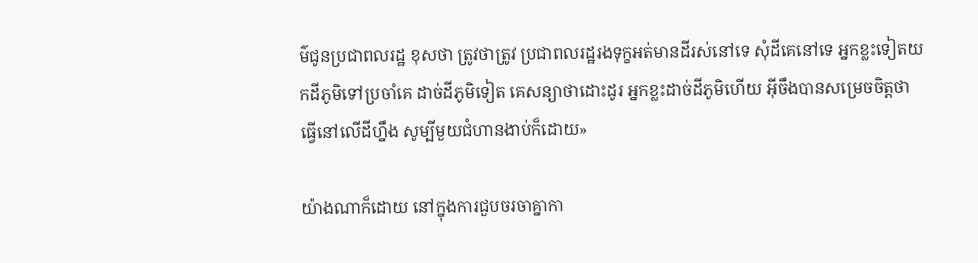ម៌ជូនប្រជាពលរដ្ឋ ខុសថា ត្រូវថាត្រូវ ប្រជាពលរដ្ឋរងទុក្ខអត់មានដីរស់នៅទេ សុំដីគេនៅទេ អ្នកខ្លះទៀតយកដីភូមិទៅប្រចាំគេ ដាច់ដីភូមិទៀត គេសន្យាថាដោះដូរ អ្នកខ្លះដាច់ដីភូមិហើយ អ៊ីចឹងបានសម្រេចចិត្តថា ធ្វើនៅលើដីហ្នឹង សូម្បីមួយជំហានងាប់ក៏ដោយ»

យ៉ាងណាក៏ដោយ នៅក្នុងការជួបចរចាគ្នាកា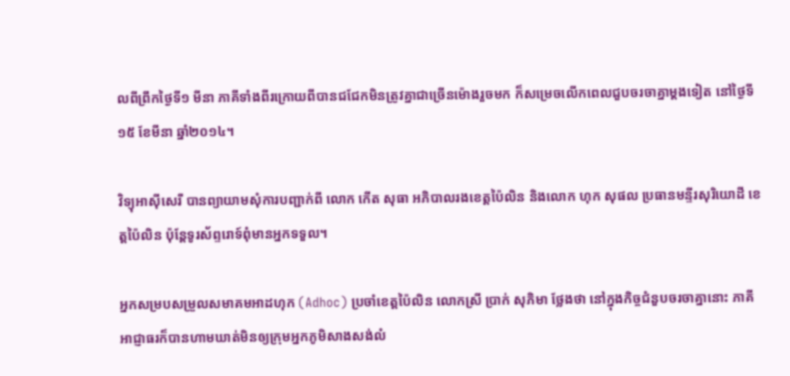លពីព្រឹកថ្ងៃទី១ មីនា ភាគីទាំងពីរក្រោយពីបានជជែកមិនត្រូវគ្នាជាច្រើនម៉ោងរួចមក ក៏សម្រេចលើកពេលជួបចរចាគ្នាម្ដងទៀត នៅថ្ងៃទី១៥ ខែមីនា ឆ្នាំ២០១៤។

វិទ្យុអាស៊ីសេរី បានព្យាយាមសុំការបញ្ជាក់ពី លោក កើត សុធា អភិបាលរងខេត្តប៉ៃលិន និងលោក ហុក សុផល ប្រធានមន្ទីរសុរិយោដី ខេត្តប៉ៃលិន ប៉ុន្តែទូរស័ព្ទរោទ៍ពុំមានអ្នកទទួល។

អ្នកសម្របសម្រួលសមាគមអាដហុក (Adhoc) ប្រចាំខេត្តប៉ៃលិន លោកស្រី ប្រាក់ សុភិមា ថ្លែងថា នៅក្នុងកិច្ចជំនួបចរចាគ្នានោះ ភាគីអាជ្ញាធរក៏បានហាមឃាត់មិនឲ្យក្រុមអ្នកភូមិសាងសង់លំ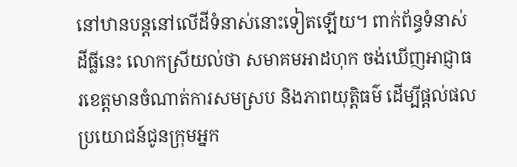នៅឋានបន្តនៅលើដីទំនាស់នោះទៀតឡើយ។ ពាក់ព័ន្ធទំនាស់ដីធ្លីនេះ លោកស្រីយល់ថា សមាគមអាដហុក ចង់ឃើញអាជ្ញាធរខេត្តមានចំណាត់ការសមស្រប និងភាពយុត្តិធម៌ ដើម្បីផ្ដល់ផលប្រយោជន៍ជូនក្រុមអ្នក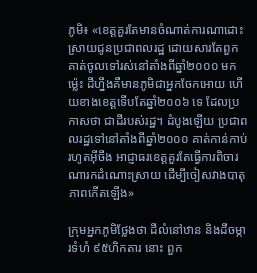ភូមិ៖ «ខេត្តគួរតែមានចំណាត់ការណាដោះស្រាយជូនប្រជាពលរដ្ឋ ដោយសារតែពួកគាត់ចូលទៅរស់នៅតាំងពីឆ្នាំ២០០០ មកម្ល៉េះ ដីហ្នឹងគឺមានភូមិជាអ្នកចែកអោយ ហើយខាងខេត្តទើបតែឆ្នាំ២០០៦ ទេ ដែលប្រកាសថា ជាដីរបស់រដ្ឋ។ ដំបូងឡើយ ប្រជាពលរដ្ឋទៅនៅតាំងពីឆ្នាំ២០០០ គាត់កាន់កាប់រហូតអ៊ីចឹង អាជ្ញាធរខេត្តគួរតែធ្វើការពិចារណារកដំណោះស្រាយ ដើម្បីចៀសវាងបាតុភាពកើតឡើង»

ក្រុមអ្នកភូមិថ្លែងថា ដីលំនៅឋាន និងដីចម្ការទំហំ ៩៥ហិកតារ នោះ ពួក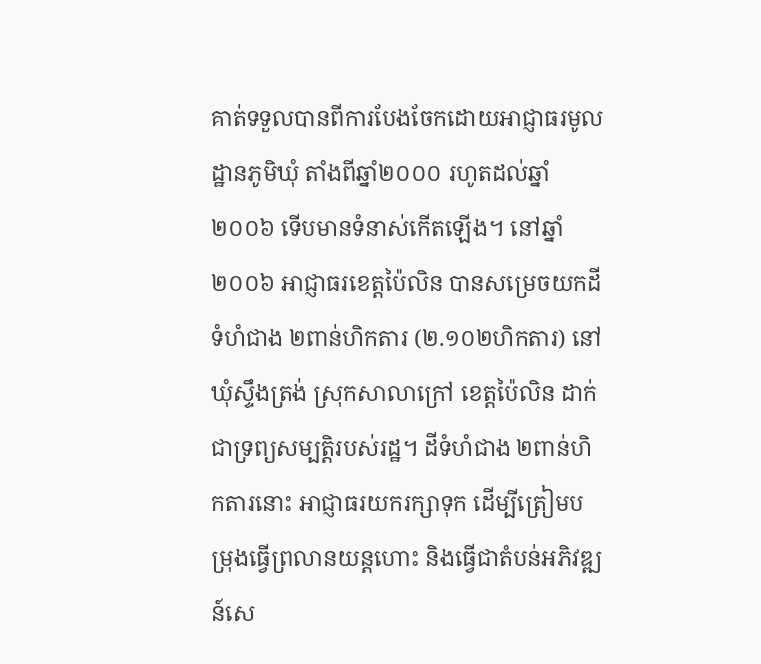គាត់ទទួលបានពីការបែងចែកដោយអាជ្ញាធរមូលដ្ឋានភូមិឃុំ តាំងពីឆ្នាំ២០០០ រហូតដល់ឆ្នាំ២០០៦ ទើបមានទំនាស់កើតឡើង។ នៅឆ្នាំ២០០៦ អាជ្ញាធរខេត្តប៉ៃលិន បានសម្រេចយកដីទំហំជាង ២ពាន់ហិកតារ (២.១០២ហិកតារ) នៅឃុំស្ទឹងត្រង់ ស្រុកសាលាក្រៅ ខេត្តប៉ៃលិន ដាក់ជាទ្រព្យសម្បត្តិរបស់រដ្ឋ។ ដីទំហំជាង ២ពាន់ហិកតារនោះ អាជ្ញាធរយករក្សាទុក ដើម្បីត្រៀមបម្រុងធ្វើព្រលានយន្តហោះ និងធ្វើជាតំបន់អភិវឌ្ឍន៍សេ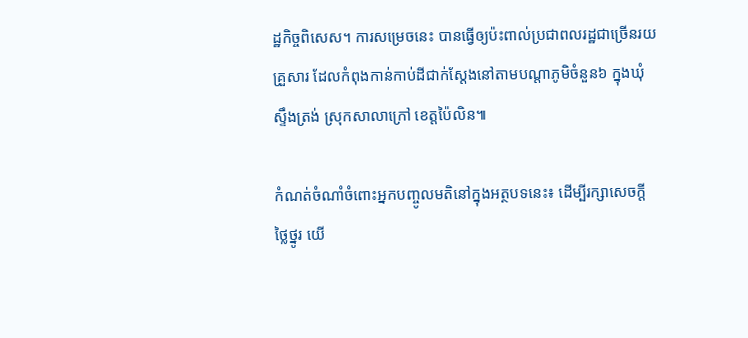ដ្ឋកិច្ចពិសេស។ ការសម្រេចនេះ បានធ្វើឲ្យប៉ះពាល់ប្រជាពលរដ្ឋជាច្រើនរយគ្រួសារ ដែលកំពុងកាន់កាប់ដីជាក់ស្ដែងនៅតាមបណ្ដាភូមិចំនួន៦ ក្នុងឃុំស្ទឹងត្រង់ ស្រុកសាលាក្រៅ ខេត្តប៉ៃលិន៕

កំណត់ចំណាំចំពោះអ្នកបញ្ចូលមតិនៅក្នុងអត្ថបទនេះ៖ ដើម្បីរក្សាសេចក្ដីថ្លៃថ្នូរ យើ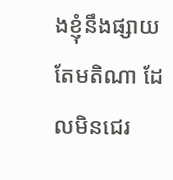ងខ្ញុំនឹងផ្សាយតែមតិណា ដែលមិនជេរ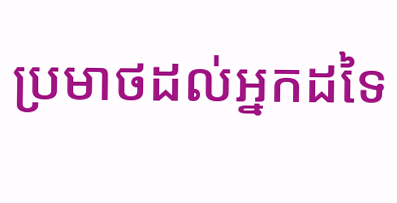ប្រមាថដល់អ្នកដទៃ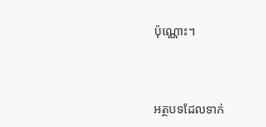ប៉ុណ្ណោះ។



អត្ថបទដែលទាក់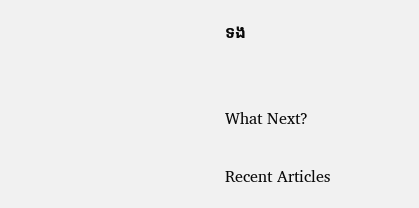ទង


What Next?

Recent Articles